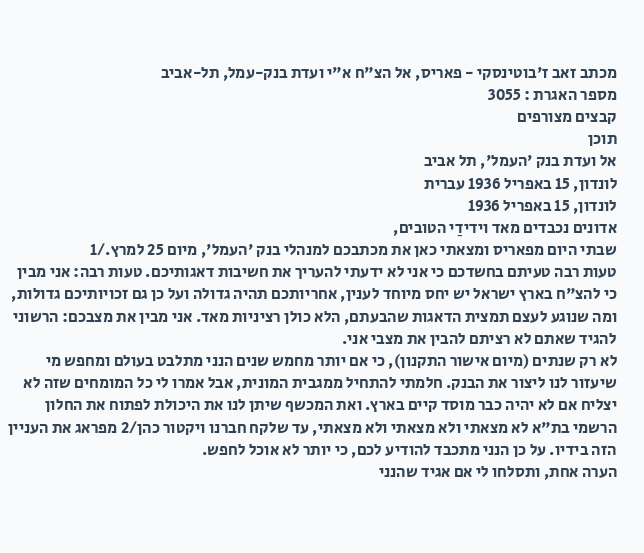מכתב זאב ז'בוטינסקי - פאריס, אל הצ"ח א"י ועדת בנק-עמל, תל-אביב
מספר האגרת : 3055
קבצים מצורפים
תוכן
אל ועדת בנק 'העמל', תל אביב
לונדון, 15 באפריל 1936 עברית
לונדון, 15 באפריל 1936
אדונים נכבדים מאד וידידַי הטובים,
שבתי היום מפאריס ומצאתי כאן את מכתבכם למנהלי בנק 'העמל', מיום 25 למרץ./1
טעות רבה טעיתם בחשדכם כי אני לא ידעתי להעריך את חשיבות דאגותיכם. טעות רבה: אני מבין כי להצ"ח בארץ ישראל יש יחס מיוחד לענין, אחריותכם תהיה גדולה ועל כן גם זכויותיכם גדולות, ומה שנוגע לעצם תמצית הדאגות שהבעתם, הלא כולן רציניות מאד. אני מבין את מצבכם: הרשוני להגיד שאתם לא רציתם להבין את מצבי אני.
לא רק שנתים (מיום אישור התקנון), כי אם יותר מחמש שנים הנני מתלבט בעולם ומחפש מי שיעזור לנו ליצור את הבנק. חלמתי להתחיל ממגבית המונית, אבל אמרו לי כל המומחים שזה לא יצליח אם לא יהיה כבר מוסד קיים בארץ. ואת המכשף שיתן לנו את היכולת לפתוח את החלון הרשמי בת"א לא מצאתי ולא מצאתי ולא מצאתי, עד שלקח חברנו ויקטור כהן/2 מפראג את העניין הזה בידיו. על כן הנני מתכבד להודיע לכם, כי יותר לא אוכל לחפש.
הערה אחת, ותסלחו לי אם אגיד שהנני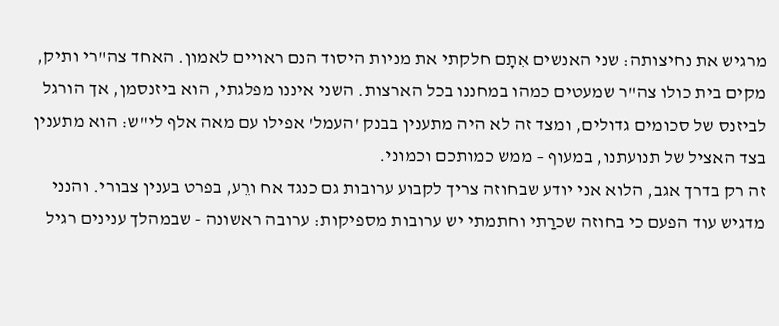מרגיש את נחיצותה: שני האנשים אִתָם חלקתי את מניות היסוד הנם ראויים לאמון. האחד צה"רי ותיק, מקים בית כולו צה"ר שמעטים כמהו במחננו בכל הארצות. השני איננו מפלגתי, הוא ביזנסמן, אך הורגל לביזנס של סכומים גדולים, ומצד זה לא היה מתענין בבנק 'העמל' אפילו עם מאה אלף לי"ש: הוא מתענין בצד האציל של תנועתנו, במעוף – ממש כמותכם וכמוני.
זה רק בדרך אגב, הלוא אני יודע שבחוזה צריך לקבוע ערובות גם כנגד אח ורֵע, בפרט בענין צבורי. והנני מדגיש עוד הפעם כי בחוזה שכרַתי וחתמתי יש ערובות מספיקות: ערובה ראשונה - שבמהלך ענינים רגיל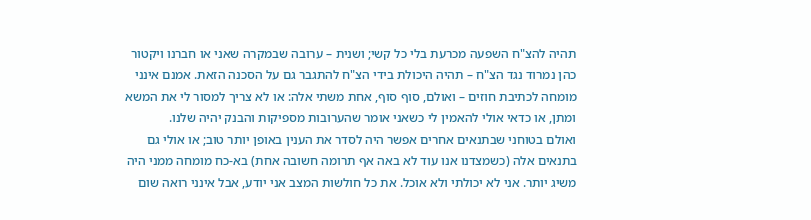תהיה להצ"ח השפעה מכרעת בלי כל קשי; ושנית – ערובה שבמקרה שאני או חברנו ויקטור כהן נמרוד נגד הצ"ח – תהיה היכולת בידי הצ"ח להתגבר גם על הסכנה הזאת. אמנם אינני מומחה לכתיבת חוזים – ואולם, סוף סוף, אחת משתי אלה: או לא צריך למסור לי את המשא ומתן, או כדאי אולי להאמין לי כשאני אומר שהערובות מספיקות והבנק יהיה שלנו.
ואולם בטוחני שבתנאים אחרים אפשר היה לסדר את הענין באופן יותר טוב; או אולי גם בתנאים אלה (כשמצדנו אנו עוד לא באה אף תרומה חשובה אחת) בא-כח מומחה ממני היה משיג יותר. אני לא יכולתי ולא אוכל. את כל חולשות המצב אני יודע, אבל אינני רואה שום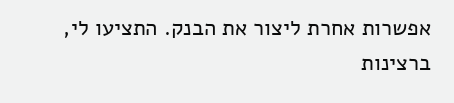אפשרות אחרת ליצור את הבנק. התציעו לי, ברצינות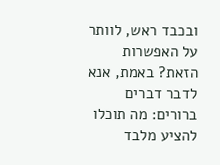ובכבד ראש, לוותר על האפשרות הזאת? באמת, אנא לדבר דברים ברורים: מה תוכלו להציע מלבד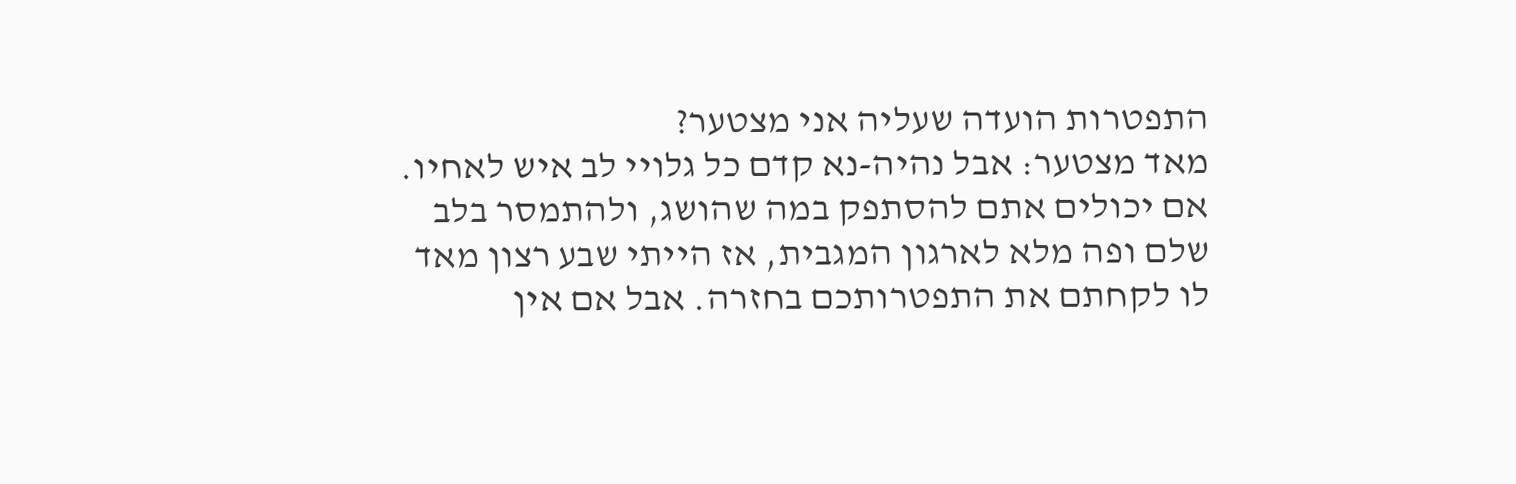התפטרות הועדה שעליה אני מצטער?
מאד מצטער: אבל נהיה-נא קדם כל גלויי לב איש לאחיו. אם יכולים אתם להסתפק במה שהושג, ולהתמסר בלב שלם ופה מלא לארגון המגבית, אז הייתי שבע רצון מאד לו לקחתם את התפטרותכם בחזרה. אבל אם אין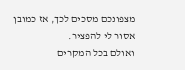מצפונכם מסכים לכך, אז כמובן אסור לי להפציר.
ואולם בכל המקרים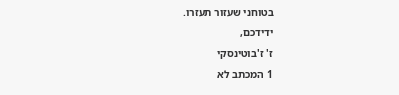בטוחני שעזור תעזרו.
ידידכם,
ז' ז'בוטינסקי
1 המכתב לא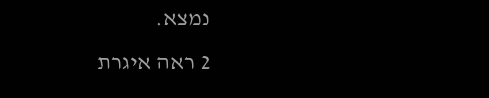נמצא.
2 ראה איגרת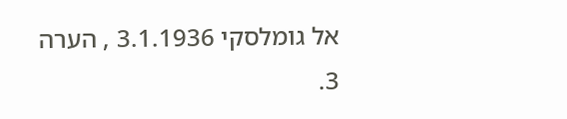אל גומלסקי 3.1.1936 , הערה 3.